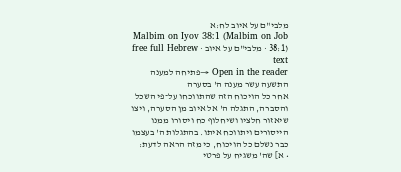מלבי"ם על איוב לח:א
Malbim on Iyov 38:1 (Malbim on Job 38:1) · מלבי"ם על איוב · free full Hebrew text
Open in the reader →פתיחה למענה התשעה עשר מענה ה' בסערה
אחר כל הויכוח הזה שהתווכחו על־פי השכל והסברה, התגלה ה' אל איוב מן הסערה, ויצו שיאזור חלציו ושיחלוף כח ויסורו ממנו הייסורים ויתווכח איתו. בהתגלות ה' בעצמו כבר נשלם כל הויכוח, כי מזה הראה לדעת:
• א] שה' משגיח על פרטי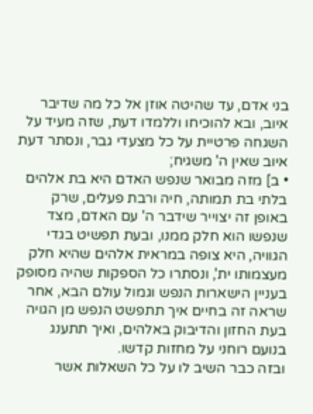בני אדם, עד שהיטה אוזן אל כל מה שדיבר איוב, ובא להוכיחו וללמדו דעת, שזה מעיד על השגחה פרטיית על כל מצעדי גבר, ונסתר דעת איוב שאין ה' משגיח;
• ב] מזה מבואר שנפש האדם היא בת אלהים בלתי בת תמותה, חיה ורבת פעלים, שרק באופן זה יצוייר שידבר ה' עם האדם, מצד שנפשו הוא חלק ממנו, ובעת תפשיט בגדי הגוויה, היא צופה במראית אלהים שהיא חלק מעצמותו ית', ונסתרו כל הספקות שהיה מסופק בעניין הישארות הנפש וגמול עולם הבא, אחר שראה זה בחיים איך תתפשט הנפש מן הגויה בעת החזון והדיבוק באלהים, ואיך תתענג בנועם רוחני על מחזות קדשו.
ובזה כבר השיב לו על כל השאלות אשר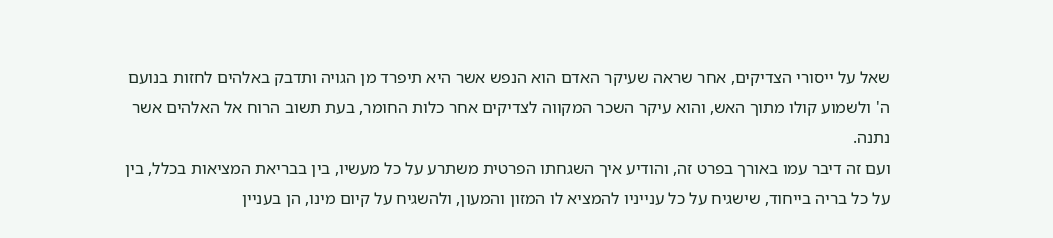שאל על ייסורי הצדיקים, אחר שראה שעיקר האדם הוא הנפש אשר היא תיפרד מן הגויה ותדבק באלהים לחזות בנועם ה' ולשמוע קולו מתוך האש, והוא עיקר השכר המקווה לצדיקים אחר כלות החומר, בעת תשוב הרוח אל האלהים אשר נתנה.
ועם זה דיבר עמו באורך בפרט זה, והודיע איך השגחתו הפרטית משתרע על כל מעשיו, בין בבריאת המציאות בכלל, בין על כל בריה בייחוד, שישגיח על כל ענייניו להמציא לו המזון והמעון, ולהשגיח על קיום מינו, הן בעניין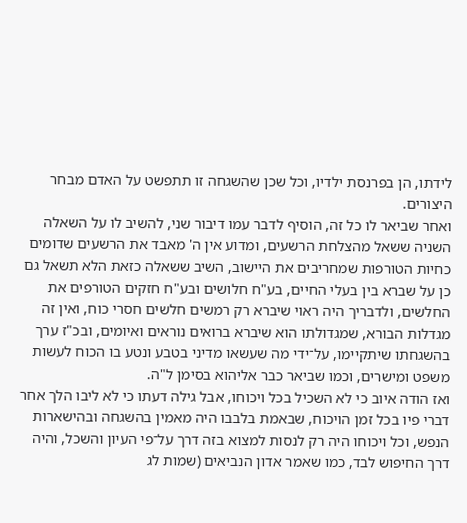לידתו, הן בפרנסת ילדיו, וכל שכן שהשגחה זו תתפשט על האדם מבחר היצורים.
ואחר שביאר לו כל זה, הוסיף לדבר עמו דיבור שני, להשיב לו על השאלה השניה ששאל מהצלחת הרשעים, ומדוע אין ה' מאבד את הרשעים שדומים כחיות הטורפות שמחריבים את היישוב, השיב ששאלה כזאת הלא תשאל גם כן על שברא בין בעלי החיים, בע"ח חלושים ובע"ח חזקים הטורפים את החלשים, ולדבריך היה ראוי שיברא רק רמשים חלשים חסרי כוח, ואין זה מגדלות הבורא, שמגדולתו הוא שיברא ברואים נוראים ואיומים, ובכ"ז ערך בהשגחתו שיתקיימו, על־ידי מה שעשאו מדיני בטבע ונטע בו הכוח לעשות משפט ומישרים, וכמו שביאר כבר אליהוא בסימן ל"ה.
ואז הודה איוב כי לא השכיל בכל ויכוחו, אבל גילה דעתו כי לא ליבו הלך אחר דברי פיו בכל זמן הויכוח, שבאמת בלבבו היה מאמין בהשגחה ובהישארות הנפש, וכל ויכוחו היה רק לנסות למצוא בזה דרך על־פי העיון והשכל, והיה דרך החיפוש לבד, כמו שאמר אדון הנביאים (שמות לג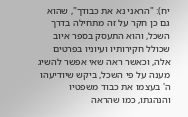יח): "הראני נא את כבודך", שהוא גם כן חקר על זה מתחילה בדרך השכל, והוא התעסק בספר איוב שכולל חקירותיו ועיוניו בפרטים אלה, וכאשר ראה שאי אפשר להשיג מענה על פי השכל, ביקש שיודיעהו ה' בעצמו את כבוד משפטיו והנהגתו, כמו שהראה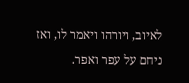לאיוב, ויורהו ויאמר לו, ואז ניחם על עפר ואפר.